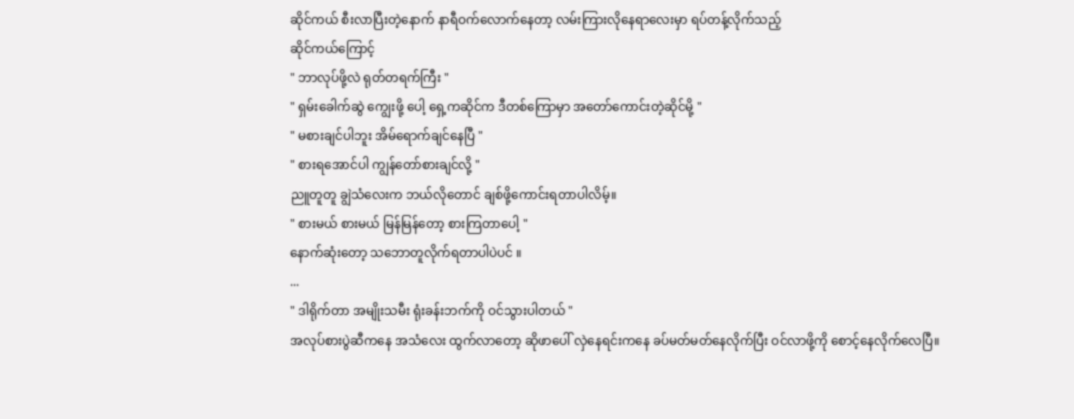ဆိုင်ကယ် စီးလာပြီးတဲ့နောက် နာရီဝက်လောက်နေတာ့ လမ်းကြားလိုနေရာလေးမှာ ရပ်တန့်လိုက်သည့်
ဆိုင်ကယ်ကြောင့်
" ဘာလုပ်ဖို့လဲ ရုတ်တရက်ကြီး "
" ရှမ်းခေါက်ဆွဲ ကျွေးဖို့ ပေါ့ ရှေ့ကဆိုင်က ဒီတစ်ကြောမှာ အတော်ကောင်းတဲ့ဆိုင်မို့ "
" မစားချင်ပါဘူး အိမ်ရောက်ချင်နေပြီ "
" စားရအောင်ပါ ကျွန်တော်စားချင်လို့ "
ညူတူတူ ချွဲသံလေးက ဘယ်လိုတောင် ချစ်ဖို့ကောင်းရတာပါလိမ့်။
" စားမယ် စားမယ် မြန်မြန်တော့ စားကြတာပေါ့ "
နောက်ဆုံးတော့ သဘောတူလိုက်ရတာပါပဲပင် ။
...
" ဒါရိုက်တာ အမျိုးသမီး ရုံးခန်းဘက်ကို ဝင်သွားပါတယ် "
အလုပ်စားပွဲဆီကနေ အသံလေး ထွက်လာတော့ ဆိုဖာပေါ် လှဲနေရင်းကနေ ခပ်မတ်မတ်နေလိုက်ပြီး ဝင်လာဖို့ကို စောင့်နေလိုက်လေပြီ။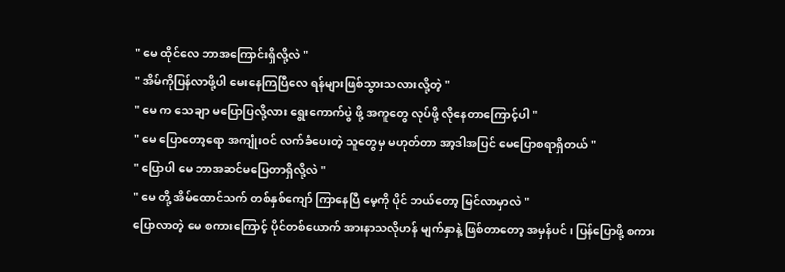" မေ ထိုင်လေ ဘာအကြောင်းရှိလို့လဲ "
" အိမ်ကိုပြန်လာဖို့ပါ မေးနေကြပြီလေ ရန်များဖြစ်သွားသလားလို့တဲ့ "
" မေ က သေချာ မပြောပြလို့လား ရွေးကောက်ပွဲ ဖို့ အကူတွေ လုပ်ဖို့ လိုနေတာကြောင့်ပါ "
" မေ ပြောတော့ရော အကျုံးဝင် လက်ခံပေးတဲ့ သူတွေမှ မဟုတ်တာ အာ့ဒါအပြင် မေပြောစရာရှိတယ် "
" ပြောပါ မေ ဘာအဆင်မပြေတာရှိလို့လဲ "
" မေ တို့ အိမ်ထောင်သက် တစ်နှစ်ကျော် ကြာနေပြီ မေ့ကို ပိုင် ဘယ်တော့ မြင်လာမှာလဲ "
ပြောလာတဲ့ မေ စကားကြောင့် ပိုင်တစ်ယောက် အားနာသလိုဟန် မျက်နှာနဲ့ ဖြစ်တာတော့ အမှန်ပင် ၊ ပြန်ပြောဖို့ စကား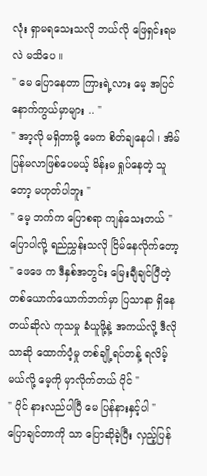လုံး ရှာမရသေးသလို ဘယ်လို ဖြေရှင်းရမလဲ မသိပေ ။
" မေ ပြောနေတာ ကြားရဲ့လား မေ့ အပြင် နောက်ကွယ်မှာများ .. "
" အာ့လို မရှိတာမို့ မေက စိတ်ချနေပါ ၊ အိမ် ပြန်မလာဖြစ်ပေမယ့် မိန်းမ ရှုပ်နေတဲ့ သူတော့ မဟုတ်ပါဘူး "
" မေ့ ဘက်က ပြောစရာ ကျန်သေးတယ် "
ပြောပါလို့ ရည်ညွှန်းသလို ငြိမ်နေလိုက်တော့
" ဖေဖေ က ဒီနှစ်အတွင်း မြေးချီချင်ပြီတဲ့ တစ်ယောက်ယောက်ဘက်မှာ ပြသာနာ ရှိနေတယ်ဆိုလဲ ကုသမှု ခံယူဖို့နဲ့ အကယ်လို့ ဒီလိုသာဆို ထောက်ပံ့မှု တစ်ချို့ရပ်တန့် ရလိမ့်မယ်လို့ မေ့ကို မှာလိုက်တယ် ပိုင် "
" ပိုင် နားလည်ပါပြီ မေ ပြန်နားနှင့်ပါ "
ပြောချင်တာကို သာ ပြောဆိုခဲ့ပြီး လှည့်ပြန်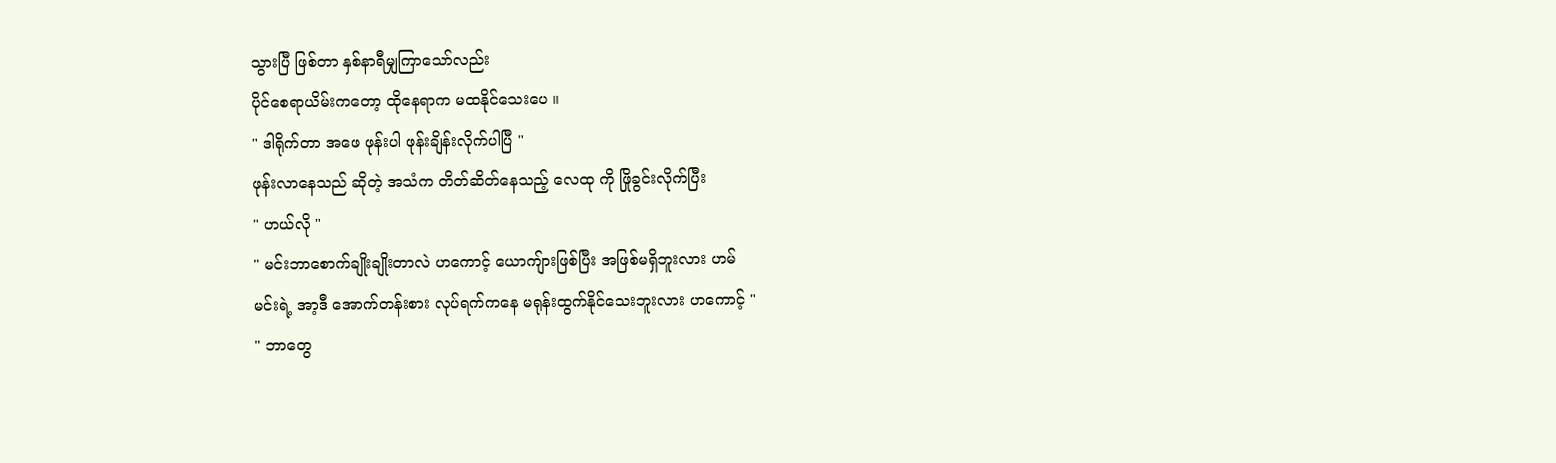သွားပြီ ဖြစ်တာ နှစ်နာရီမျှကြာသော်လည်း
ပိုင်စေရာယိမ်းကတော့ ထိုနေရာက မထနိုင်သေးပေ ။
" ဒါရိုက်တာ အဖေ ဖုန်းပါ ဖုန်းချိန်းလိုက်ပါပြီ "
ဖုန်းလာနေသည် ဆိုတဲ့ အသံက တိတ်ဆိတ်နေသည့် လေထု ကို ဖြိုခွင်းလိုက်ပြီး
" ဟယ်လို "
" မင်းဘာစောက်ချိုးချိုးတာလဲ ဟကောင့် ယောကျ်ားဖြစ်ပြီး အဖြစ်မရှိဘူးလား ဟမ်
မင်းရဲ့ အာ့ဒီ အောက်တန်းစား လုပ်ရက်ကနေ မရုန်းထွက်နိုင်သေးဘူးလား ဟကောင့် "
" ဘာတွေ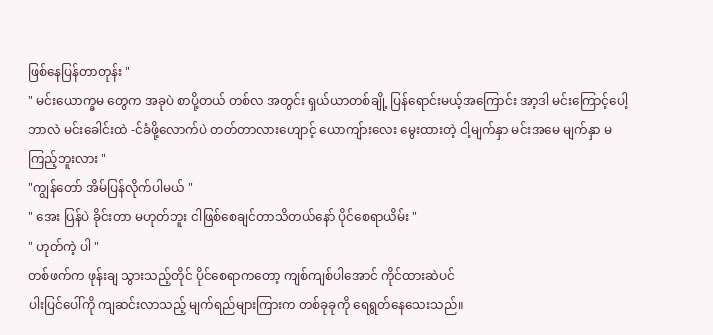ဖြစ်နေပြန်တာတုန်း "
" မင်းယောက္ခမ တွေက အခုပဲ စာပို့တယ် တစ်လ အတွင်း ရှယ်ယာတစ်ချို့ ပြန်ရောင်းမယ့်အကြောင်း အာ့ဒါ မင်းကြောင့်ပေါ့ ဘာလဲ မင်းခေါင်းထဲ -င်ခံဖို့လောက်ပဲ တတ်တာလားဟျောင့် ယောကျ်ားလေး မွေးထားတဲ့ ငါ့မျက်နှာ မင်းအမေ မျက်နှာ မကြည့်ဘူးလား "
"ကျွန်တော် အိမ်ပြန်လိုက်ပါမယ် "
" အေး ပြန်ပဲ ခိုင်းတာ မဟုတ်ဘူး ငါဖြစ်စေချင်တာသိတယ်နော် ပိုင်စေရာယိမ်း "
" ဟုတ်ကဲ့ ပါ "
တစ်ဖက်က ဖုန်းချ သွားသည့်တိုင် ပိုင်စေရာကတော့ ကျစ်ကျစ်ပါအောင် ကိုင်ထားဆဲပင်
ပါးပြင်ပေါ်ကို ကျဆင်းလာသည့် မျက်ရည်များကြားက တစ်ခုခုကို ရေရွတ်နေသေးသည်။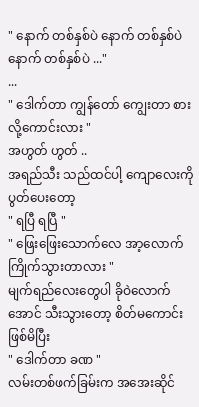" နောက် တစ်နှစ်ပဲ နောက် တစ်နှစ်ပဲ နောက် တစ်နှစ်ပဲ ..."
...
" ဒေါက်တာ ကျွန်တော် ကျွေးတာ စားလို့ကောင်းလား "
အဟွတ် ဟွတ် ..
အရည်သီး သည်ထင်ပါ့ ကျောလေးကို ပွတ်ပေးတော့
" ရပြီ ရပြီ "
" ဖြေးဖြေးသောက်လေ အာ့လောက်ကြိုက်သွားတာလား "
မျက်ရည်လေးတွေပါ ခိုဝဲလောက်အောင် သီးသွားတော့ စိတ်မကောင်းဖြစ်မိပြီး
" ဒေါက်တာ ခဏ "
လမ်းတစ်ဖက်ခြမ်းက အအေးဆိုင်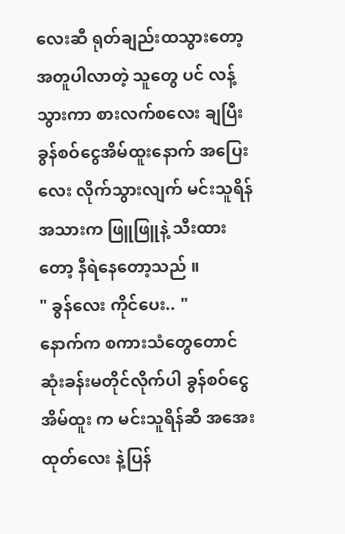လေးဆီ ရုတ်ချည်းထသွားတော့ အတူပါလာတဲ့ သူတွေ ပင် လန့်သွားကာ စားလက်စလေး ချပြီး ခွန်စဝ်ငွေအိမ်ထူးနောက် အပြေးလေး လိုက်သွားလျက် မင်းသူရိန် အသားက ဖြူဖြူနဲ့ သီးထားတော့ နီရဲနေတော့သည် ။
" ခွန်လေး ကိုင်ပေး.. "
နောက်က စကားသံတွေတောင် ဆုံးခန်းမတိုင်လိုက်ပါ ခွန်စဝ်ငွေအိမ်ထူး က မင်းသူရိန်ဆီ အအေးထုတ်လေး နဲ့ပြန်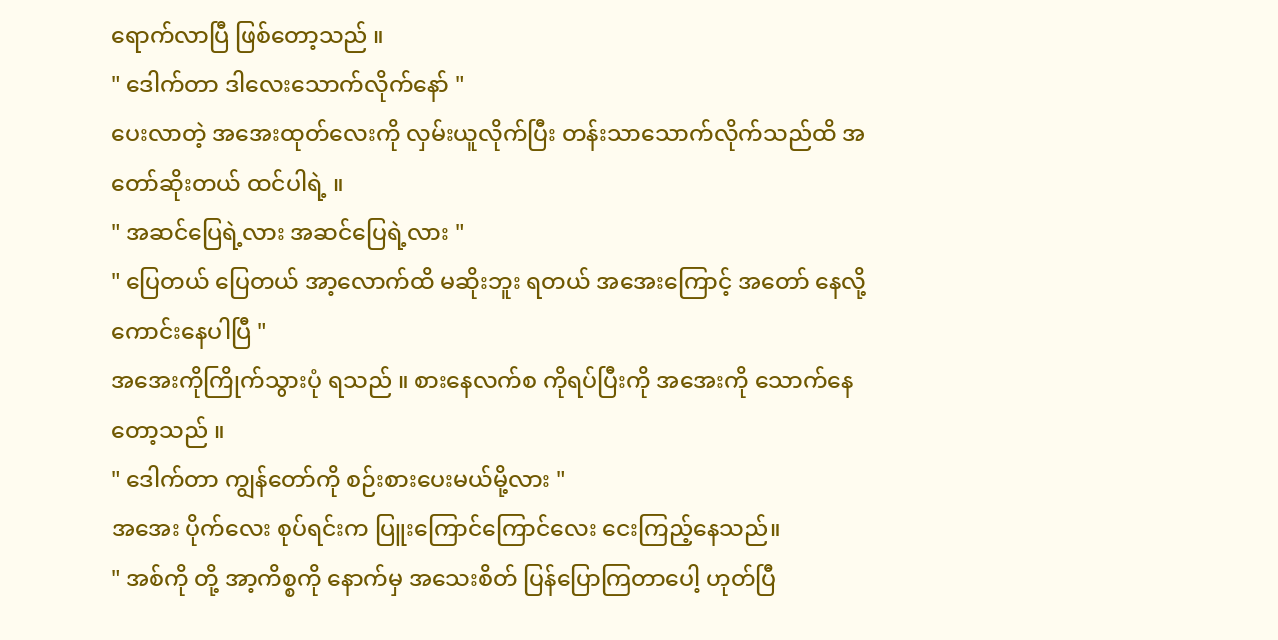ရောက်လာပြီ ဖြစ်တော့သည် ။
" ဒေါက်တာ ဒါလေးသောက်လိုက်နော် "
ပေးလာတဲ့ အအေးထုတ်လေးကို လှမ်းယူလိုက်ပြီး တန်းသာသောက်လိုက်သည်ထိ အတော်ဆိုးတယ် ထင်ပါရဲ့ ။
" အဆင်ပြေရဲ့လား အဆင်ပြေရဲ့လား "
" ပြေတယ် ပြေတယ် အာ့လောက်ထိ မဆိုးဘူး ရတယ် အအေးကြောင့် အတော် နေလို့ကောင်းနေပါပြီ "
အအေးကိုကြိုက်သွားပုံ ရသည် ။ စားနေလက်စ ကိုရပ်ပြီးကို အအေးကို သောက်နေတော့သည် ။
" ဒေါက်တာ ကျွန်တော်ကို စဉ်းစားပေးမယ်မို့လား "
အအေး ပိုက်လေး စုပ်ရင်းက ပြူးကြောင်ကြောင်လေး ငေးကြည့်နေသည်။
" အစ်ကို တို့ အာ့ကိစ္စကို နောက်မှ အသေးစိတ် ပြန်ပြောကြတာပေါ့ ဟုတ်ပြီ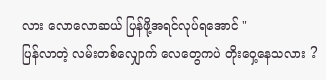လား လောလောဆယ် ပြန်ဖို့အရင်လုပ်ရအောင် "
ပြန်လာတဲ့ လမ်းတစ်လျှောက် လေတွေကပဲ တိုးဝှေ့နေသလား ?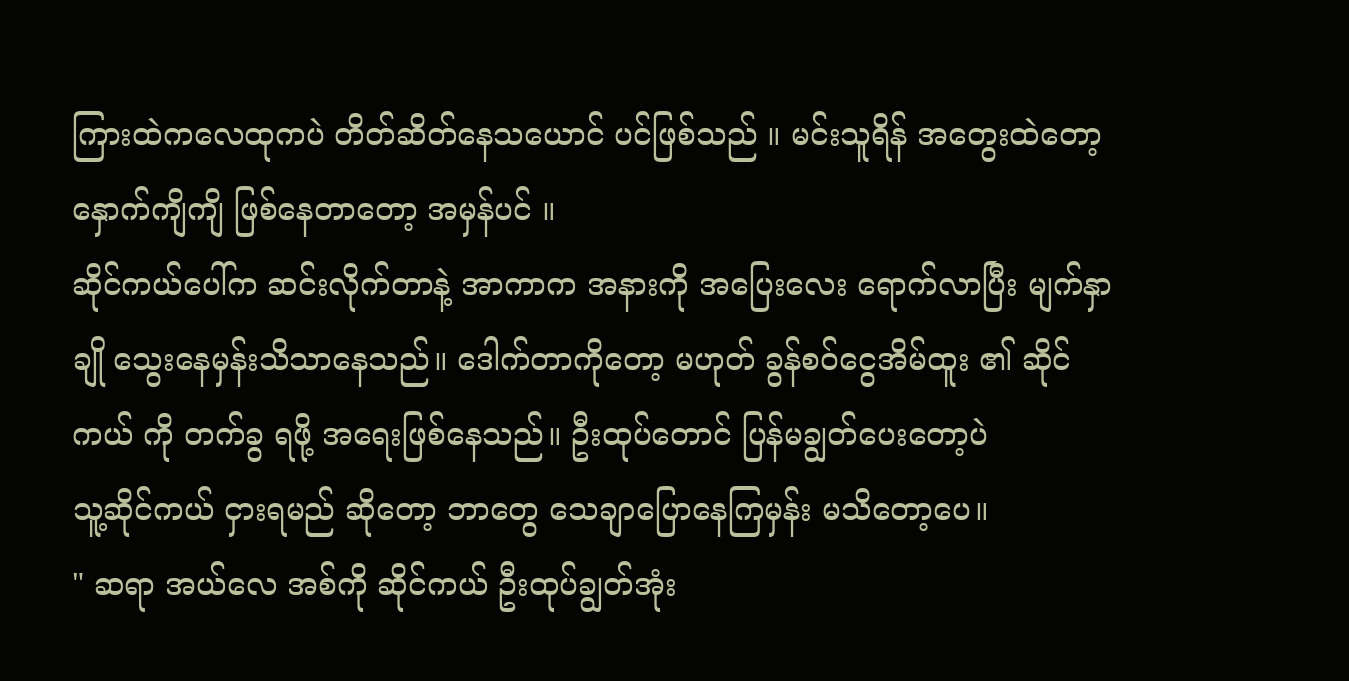ကြားထဲကလေထုကပဲ တိတ်ဆိတ်နေသယောင် ပင်ဖြစ်သည် ။ မင်းသူရိန် အတွေးထဲတော့ နှောက်ကျိကျိ ဖြစ်နေတာတော့ အမှန်ပင် ။
ဆိုင်ကယ်ပေါ်က ဆင်းလိုက်တာနဲ့ အာကာက အနားကို အပြေးလေး ရောက်လာပြီး မျက်နှာချို သွေးနေမှန်းသိသာနေသည်။ ဒေါက်တာကိုတော့ မဟုတ် ခွန်စဝ်ငွေအိမ်ထူး ၏ ဆိုင်ကယ် ကို တက်ခွ ရဖို့ အရေးဖြစ်နေသည်။ ဦးထုပ်တောင် ပြန်မချွတ်ပေးတော့ပဲ
သူ့ဆိုင်ကယ် ငှားရမည် ဆိုတော့ ဘာတွေ သေချာပြောနေကြမှန်း မသိတော့ပေ။
" ဆရာ အယ်လေ အစ်ကို ဆိုင်ကယ် ဦးထုပ်ချွတ်အုံး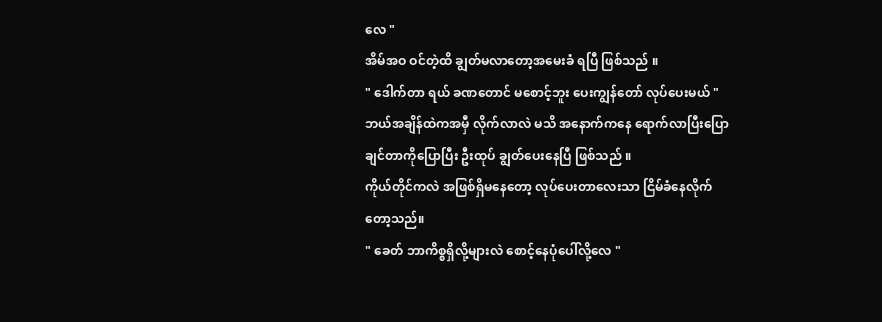လေ "
အိမ်အဝ ဝင်တဲ့ထိ ချွတ်မလာတော့အမေးခံ ရပြီ ဖြစ်သည် ။
" ဒေါက်တာ ရယ် ခဏတောင် မစောင့်ဘူး ပေးကျွန်တော် လုပ်ပေးမယ် "
ဘယ်အချိန်ထဲကအမှီ လိုက်လာလဲ မသိ အနောက်ကနေ ရောက်လာပြီးပြောချင်တာကိုပြောပြီး ဦးထုပ် ချွတ်ပေးနေပြီ ဖြစ်သည် ။
ကိုယ်တိုင်ကလဲ အဖြစ်ရှိမနေတော့ လုပ်ပေးတာလေးသာ ငြိမ်ခံနေလိုက်တော့သည်။
" ခေတ် ဘာကိစ္စရှိလို့များလဲ စောင့်နေပုံပေါ်လို့လေ "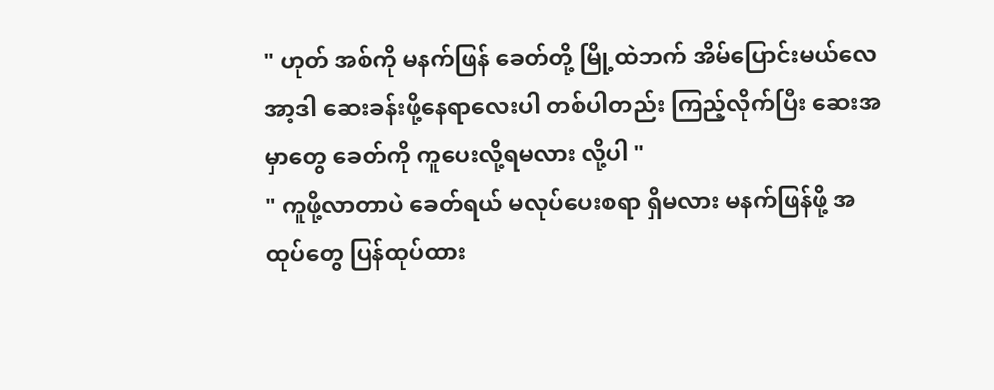" ဟုတ် အစ်ကို မနက်ဖြန် ခေတ်တို့ မြို့ထဲဘက် အိမ်ပြောင်းမယ်လေ အာ့ဒါ ဆေးခန်းဖို့နေရာလေးပါ တစ်ပါတည်း ကြည့်လိုက်ပြီး ဆေးအမှာတွေ ခေတ်ကို ကူပေးလို့ရမလား လို့ပါ "
" ကူဖို့လာတာပဲ ခေတ်ရယ် မလုပ်ပေးစရာ ရှိမလား မနက်ဖြန်ဖို့ အထုပ်တွေ ပြန်ထုပ်ထား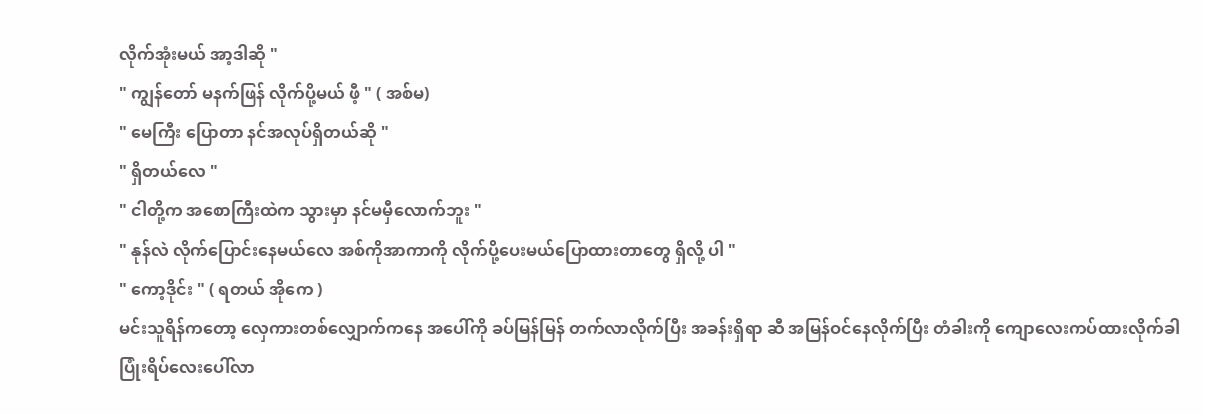လိုက်အုံးမယ် အာ့ဒါဆို "
" ကျွန်တော် မနက်ဖြန် လိုက်ပို့မယ် ဖီ့ " ( အစ်မ)
" မေကြီး ပြောတာ နင်အလုပ်ရှိတယ်ဆို "
" ရှိတယ်လေ "
" ငါတို့က အစောကြီးထဲက သွားမှာ နင်မမှီလောက်ဘူး "
" နုန်လဲ လိုက်ပြောင်းနေမယ်လေ အစ်ကိုအာကာကို လိုက်ပို့ပေးမယ်ပြောထားတာတွေ ရှိလို့ ပါ "
" ကော့ဒိုင်း " ( ရတယ် အိုကေ )
မင်းသူရိန်ကတော့ လှေကားတစ်လျှောက်ကနေ အပေါ်ကို ခပ်မြန်မြန် တက်လာလိုက်ပြီး အခန်းရှိရာ ဆီ အမြန်ဝင်နေလိုက်ပြီး တံခါးကို ကျောလေးကပ်ထားလိုက်ခါ
ပြုံးရိပ်လေးပေါ်လာ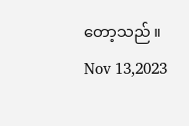တော့သည် ။
Nov 13,2023